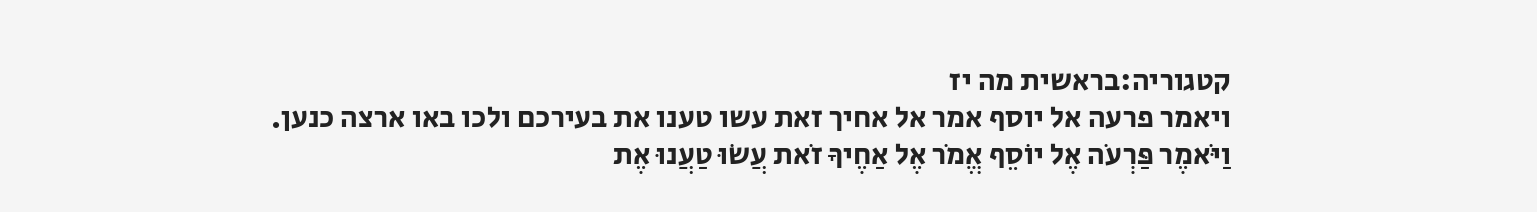קטגוריה:בראשית מה יז
ויאמר פרעה אל יוסף אמר אל אחיך זאת עשו טענו את בעירכם ולכו באו ארצה כנען.
וַיֹּאמֶר פַּרְעֹה אֶל יוֹסֵף אֱמֹר אֶל אַחֶיךָ זֹאת עֲשׂוּ טַעֲנוּ אֶת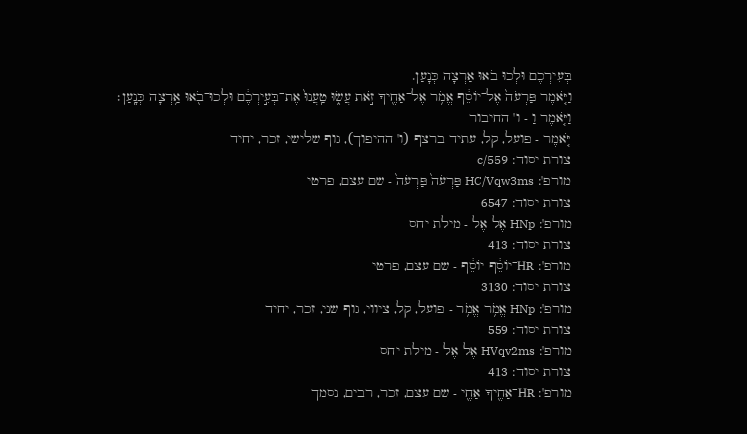בְּעִירְכֶם וּלְכוּ בֹאוּ אַרְצָה כְּנָעַן.
וַיֹּ֤אמֶר פַּרְעֹה֙ אֶל־יוֹסֵ֔ף אֱמֹ֥ר אֶל־אַחֶ֖יךָ זֹ֣את עֲשׂ֑וּ טַֽעֲנוּ֙ אֶת־בְּעִ֣ירְכֶ֔ם וּלְכוּ־בֹ֖אוּ אַ֥רְצָה כְּנָֽעַן׃
וַיֹּ֤אמֶר וַ - ו' החיבור
יֹּ֤אמֶר - פועל, קל, עתיד ברצף (ו' ההיפוך), גוף שלישי, זכר, יחיד
צורת יסוד: c/559
מורפ': HC/Vqw3ms פַּרְעֹה֙ פַּרְעֹה֙ - שם עצם, פרטי
צורת יסוד: 6547
מורפ': HNp אֶל אֶל - מילת יחס
צורת יסוד: 413
מורפ': HR־יוֹסֵ֔ף יוֹסֵ֔ף - שם עצם, פרטי
צורת יסוד: 3130
מורפ': HNp אֱמֹ֥ר אֱמֹ֥ר - פועל, קל, ציווי, גוף שני, זכר, יחיד
צורת יסוד: 559
מורפ': HVqv2ms אֶל אֶל - מילת יחס
צורת יסוד: 413
מורפ': HR־אַחֶ֖יךָ אַחֶ֖י - שם עצם, זכר, רבים, נסמך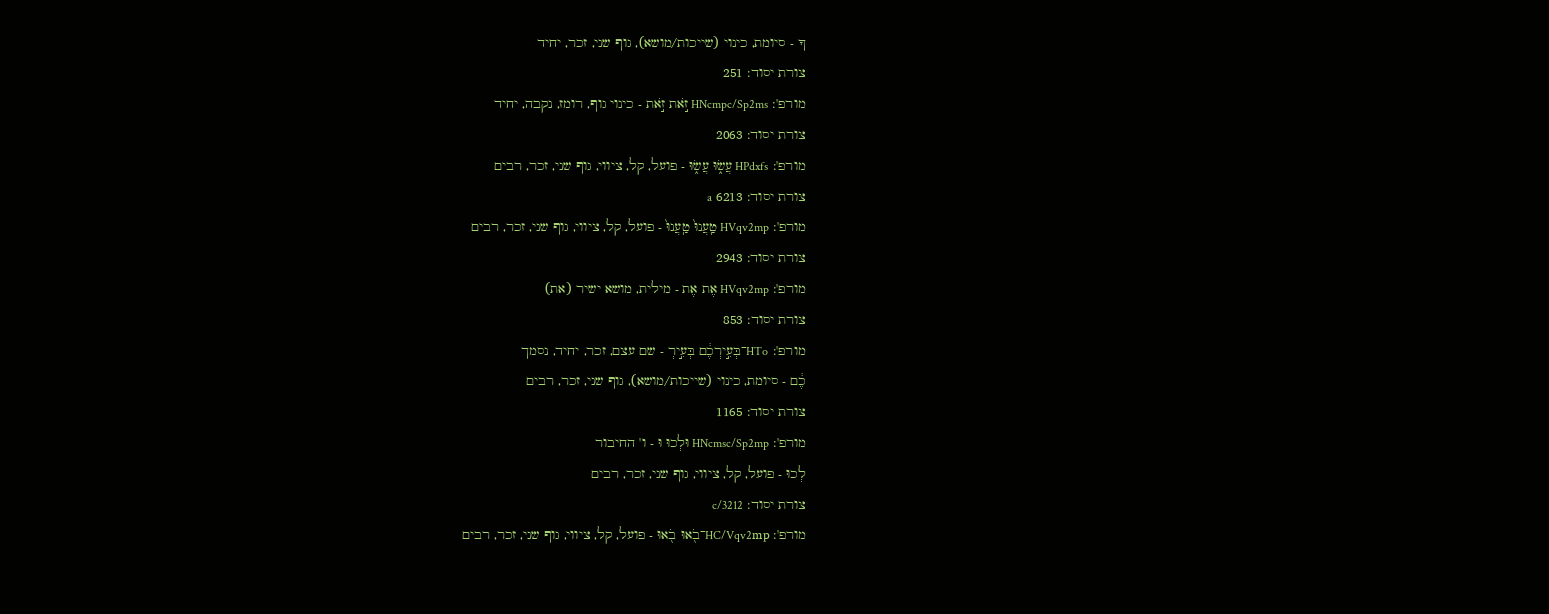ךָ - סיומת, כינוי (שייכות/מושא), גוף שני, זכר, יחיד
צורת יסוד: 251
מורפ': HNcmpc/Sp2ms זֹ֣את זֹ֣את - כינוי גוף, רומז, נקבה, יחיד
צורת יסוד: 2063
מורפ': HPdxfs עֲשׂ֑וּ עֲשׂ֑וּ - פועל, קל, ציווי, גוף שני, זכר, רבים
צורת יסוד: 6213 a
מורפ': HVqv2mp טַֽעֲנוּ֙ טַֽעֲנוּ֙ - פועל, קל, ציווי, גוף שני, זכר, רבים
צורת יסוד: 2943
מורפ': HVqv2mp אֶת אֶת - מילית, מושא ישיר (את)
צורת יסוד: 853
מורפ': HTo־בְּעִ֣ירְכֶ֔ם בְּעִ֣ירְ - שם עצם, זכר, יחיד, נסמך
כֶ֔ם - סיומת, כינוי (שייכות/מושא), גוף שני, זכר, רבים
צורת יסוד: 1165
מורפ': HNcmsc/Sp2mp וּלְכוּ וּ - ו' החיבור
לְכוּ - פועל, קל, ציווי, גוף שני, זכר, רבים
צורת יסוד: c/3212
מורפ': HC/Vqv2mp־בֹ֖אוּ בֹ֖אוּ - פועל, קל, ציווי, גוף שני, זכר, רבים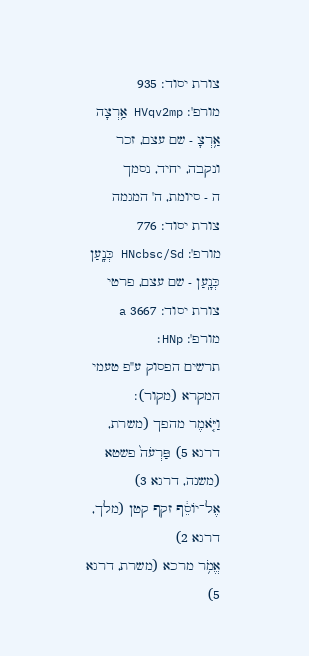צורת יסוד: 935
מורפ': HVqv2mp אַ֥רְצָה אַ֥רְצָ - שם עצם, זכר ונקבה, יחיד, נסמך
ה - סיומת, ה' המגמה
צורת יסוד: 776
מורפ': HNcbsc/Sd כְּנָֽעַן כְּנָֽעַן - שם עצם, פרטי
צורת יסוד: 3667 a
מורפ': HNp׃
תרשים הפסוק ע"פ טעמי המקרא (מקור):
וַיֹּ֤אמֶר מהפך (משרת, דרגא 5) פַּרְעֹה֙ פשטא (משנה, דרגא 3)
אֶל־יוֹסֵ֔ף זקף קטן (מלך, דרגא 2)
אֱמֹ֥ר מרכא (משרת, דרגא 5)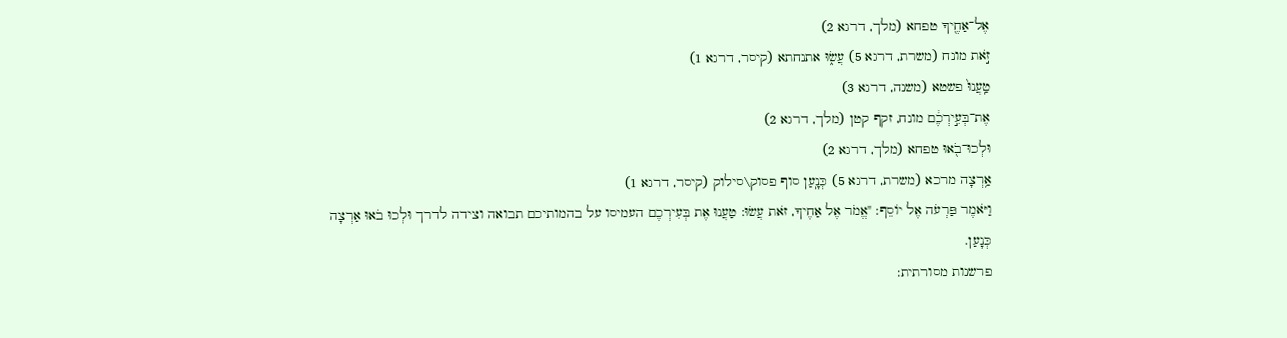אֶל־אַחֶ֖יךָ טפחא (מלך, דרגא 2)
זֹ֣את מונח (משרת, דרגא 5) עֲשׂ֑וּ אתנחתא (קיסר, דרגא 1)
טַֽעֲנוּ֙ פשטא (משנה, דרגא 3)
אֶת־בְּעִ֣ירְכֶ֔ם מונח, זקף קטן (מלך, דרגא 2)
וּלְכוּ־בֹ֖אוּ טפחא (מלך, דרגא 2)
אַ֥רְצָה מרכא (משרת, דרגא 5) כְּנָֽעַן סוף פסוק\סילוק (קיסר, דרגא 1)
וַיֹּאמֶר פַּרְעֹה אֶל יוֹסֵף: "אֱמֹר אֶל אַחֶיךָ, זֹאת עֲשׂוּ: טַעֲנוּ אֶת בְּעִירְכֶם העמיסו על בהמותיכם תבואה וצידה לדרך וּלְכוּ בֹאוּ אַרְצָה כְּנָעַן.
פרשנות מסורתית: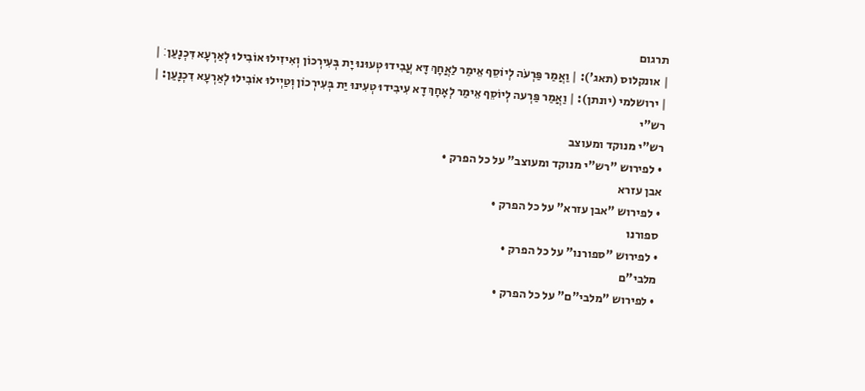תרגום
| אונקלוס (תאג'): | וַאֲמַר פַּרְעֹה לְיוֹסֵף אֵימַר לַאֲחָךְ דָּא עֲבִידוּ טְעוּנוּ יָת בְּעִירְכוֹן וְאִיזִילוּ אוֹבִילוּ לְאַרְעָא דִּכְנָעַן׃ |
| ירושלמי (יונתן): | וַאֲמַר פַּרְעה לְיוֹסֵף אֵימַר לְאָחָךְ דָא עִיבִידוּ טְעִינוּ יַת בְּעִירְכוֹן וְטַיְילוּ אוֹבִילוּ לְאַרְעָא דִכְנָעַן: |
רש"י
רש"י מנוקד ומעוצב
• לפירוש "רש"י מנוקד ומעוצב" על כל הפרק •
אבן עזרא
• לפירוש "אבן עזרא" על כל הפרק •
ספורנו
• לפירוש "ספורנו" על כל הפרק •
מלבי"ם
• לפירוש "מלבי"ם" על כל הפרק •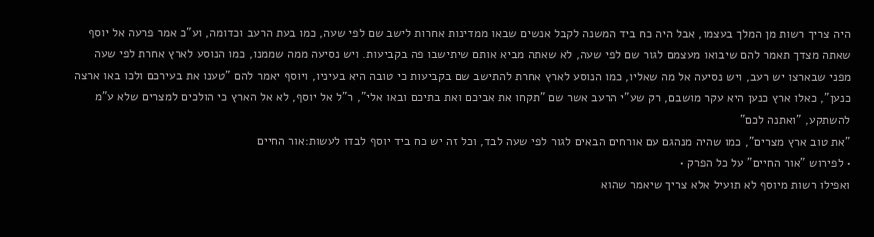היה צריך רשות מן המלך בעצמו, אבל היה כח ביד המשנה לקבל אנשים שבאו ממדינות אחרות לישב שם לפי שעה, כמו בעת הרעב וכדומה, וע"כ אמר פרעה אל יוסף שאתה מצדך תאמר להם שיבואו מעצמם לגור שם לפי שעה, לא שאתה מביא אותם שיתישבו פה בקביעות. ויש נסיעה ממה שממנו, כמו הנוסע לארץ אחרת לפי שעה מפני שבארצו יש רעב, ויש נסיעה אל מה שאליו, כמו הנוסע לארץ אחרת להתישב שם בקביעות כי טובה היא בעיניו, ויוסף יאמר להם "טענו את בעירכם ולכו באו ארצה כנען", כאלו ארץ כנען היא עקר מושבם, רק שע"י הרעב אשר שם "תקחו את אביכם ואת בתיכם ובאו אלי", ר"ל אל יוסף, לא אל הארץ כי הולכים למצרים שלא ע"מ להשתקע, "ואתנה לכם"
"את טוב ארץ מצרים", כמו שהיה מנהגם עם אורחים הבאים לגור לפי שעה לבד, וכל זה יש כח ביד יוסף לבדו לעשות:אור החיים
• לפירוש "אור החיים" על כל הפרק •
ואפילו רשות מיוסף לא תועיל אלא צריך שיאמר שהוא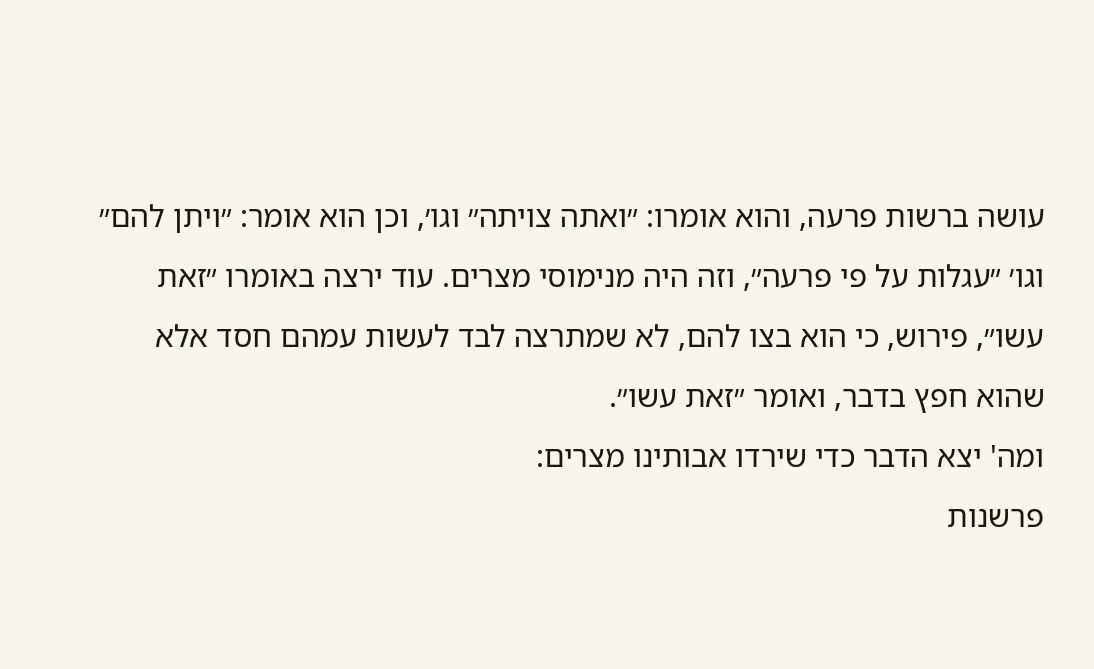עושה ברשות פרעה, והוא אומרו: ״ואתה צויתה״ וגו׳, וכן הוא אומר: ״ויתן להם״ וגו׳ ״עגלות על פי פרעה״, וזה היה מנימוסי מצרים. עוד ירצה באומרו ״זאת עשו״, פירוש, כי הוא בצו להם, לא שמתרצה לבד לעשות עמהם חסד אלא שהוא חפץ בדבר, ואומר ״זאת עשו״.
ומה' יצא הדבר כדי שירדו אבותינו מצרים:
פרשנות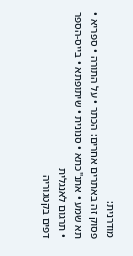מודרנית:
פסוק זה באתרים אחרים: הכתר • על התורה • ספריא • תא שמע • אתנ"כתא • סנונית • שיתופתא • בייס-הספר • תרגום לאנגלית
דפים בקטגוריה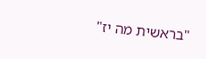"בראשית מה יז"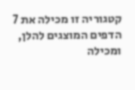קטגוריה זו מכילה את 7 הדפים המוצגים להלן, ומכילה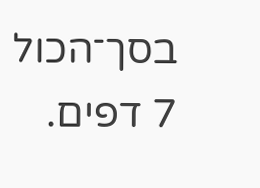בסך־הכול 7 דפים.